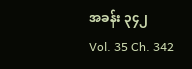အခန်း ၃၄၂
Vol. 35 Ch. 342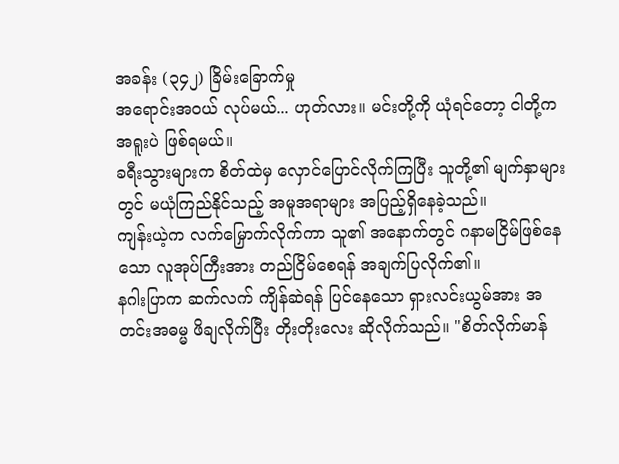အခန်း (၃၄၂) ခြိမ်းခြောက်မှု
အရောင်းအဝယ် လုပ်မယ်... ဟုတ်လား။ မင်းတို့ကို ယုံရင်တော့ ငါတို့က အရူးပဲ ဖြစ်ရမယ်။
ခရီးသွားများက စိတ်ထဲမှ လှောင်ပြောင်လိုက်ကြပြီး သူတို့၏ မျက်နှာများတွင် မယုံကြည်နိုင်သည့် အမူအရာများ အပြည့်ရှိနေခဲ့သည်။
ကျန်းယဲ့က လက်မြှောက်လိုက်ကာ သူ၏ အနောက်တွင် ဂနာမငြိမ်ဖြစ်နေသော လူအုပ်ကြီးအား တည်ငြိမ်စေရန် အချက်ပြလိုက်၏။
နဂါးပြာက ဆက်လက် ကျိန်ဆဲရန် ပြင်နေသော ရှားလင်းယွမ်အား အတင်းအဓမ္မ ဖိချလိုက်ပြီး တိုးတိုးလေး ဆိုလိုက်သည်။ "စိတ်လိုက်မာန်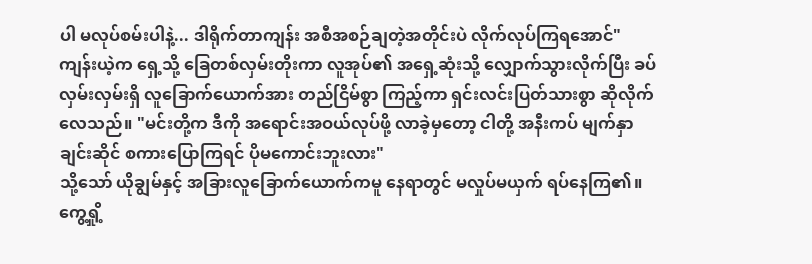ပါ မလုပ်စမ်းပါနဲ့... ဒါရိုက်တာကျန်း အစီအစဉ်ချတဲ့အတိုင်းပဲ လိုက်လုပ်ကြရအောင်"
ကျန်းယဲ့က ရှေ့သို့ ခြေတစ်လှမ်းတိုးကာ လူအုပ်၏ အရှေ့ဆုံးသို့ လျှောက်သွားလိုက်ပြီး ခပ်လှမ်းလှမ်းရှိ လူခြောက်ယောက်အား တည်ငြိမ်စွာ ကြည့်ကာ ရှင်းလင်းပြတ်သားစွာ ဆိုလိုက်လေသည်။ "မင်းတို့က ဒီကို အရောင်းအဝယ်လုပ်ဖို့ လာခဲ့မှတော့ ငါတို့ အနီးကပ် မျက်နှာချင်းဆိုင် စကားပြောကြရင် ပိုမကောင်းဘူးလား"
သို့သော် ယိုချွမ်နှင့် အခြားလူခြောက်ယောက်ကမူ နေရာတွင် မလှုပ်မယှက် ရပ်နေကြ၏။
ကွေ့ရှို့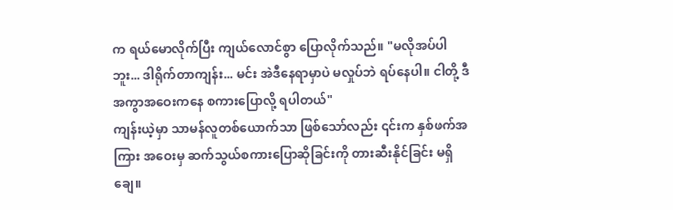က ရယ်မောလိုက်ပြီး ကျယ်လောင်စွာ ပြောလိုက်သည်။ "မလိုအပ်ပါဘူး... ဒါရိုက်တာကျန်း... မင်း အဲဒီနေရာမှာပဲ မလှုပ်ဘဲ ရပ်နေပါ။ ငါတို့ ဒီအကွာအဝေးကနေ စကားပြောလို့ ရပါတယ်"
ကျန်းယဲ့မှာ သာမန်လူတစ်ယောက်သာ ဖြစ်သော်လည်း ၎င်းက နှစ်ဖက်အကြား အဝေးမှ ဆက်သွယ်စကားပြောဆိုခြင်းကို တားဆီးနိုင်ခြင်း မရှိချေ။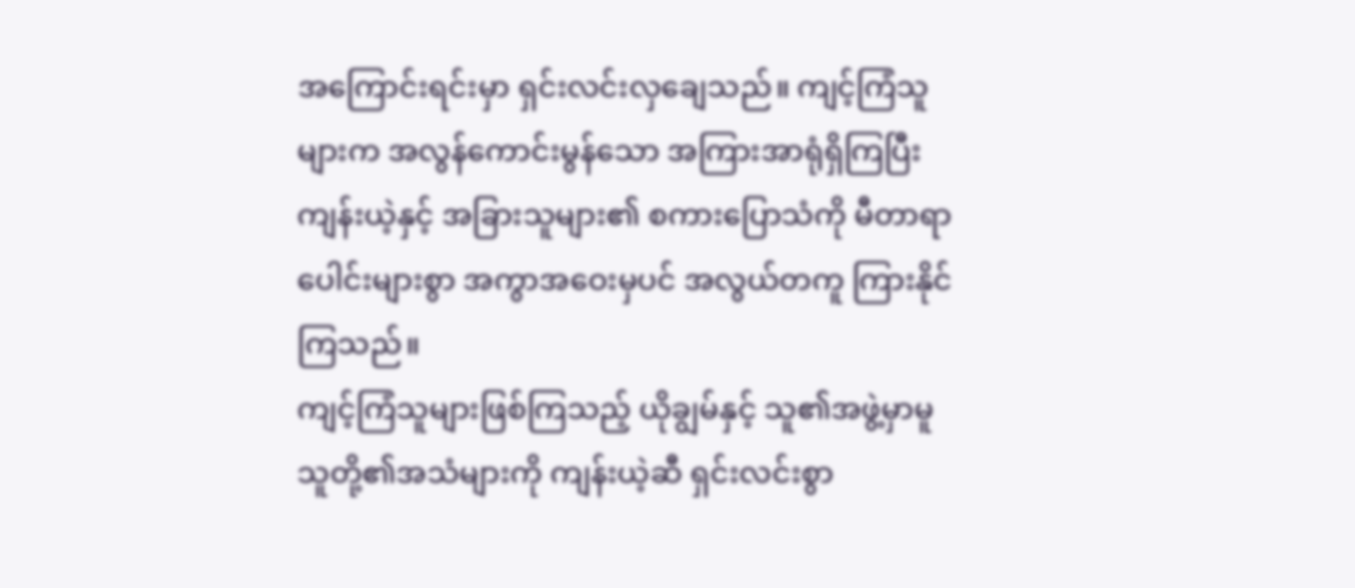အကြောင်းရင်းမှာ ရှင်းလင်းလှချေသည်။ ကျင့်ကြံသူများက အလွန်ကောင်းမွန်သော အကြားအာရုံရှိကြပြီး ကျန်းယဲ့နှင့် အခြားသူများ၏ စကားပြောသံကို မီတာရာပေါင်းများစွာ အကွာအဝေးမှပင် အလွယ်တကူ ကြားနိုင်ကြသည်။
ကျင့်ကြံသူများဖြစ်ကြသည့် ယိုချွမ်နှင့် သူ၏အဖွဲ့မှာမူ သူတို့၏အသံများကို ကျန်းယဲ့ဆီ ရှင်းလင်းစွာ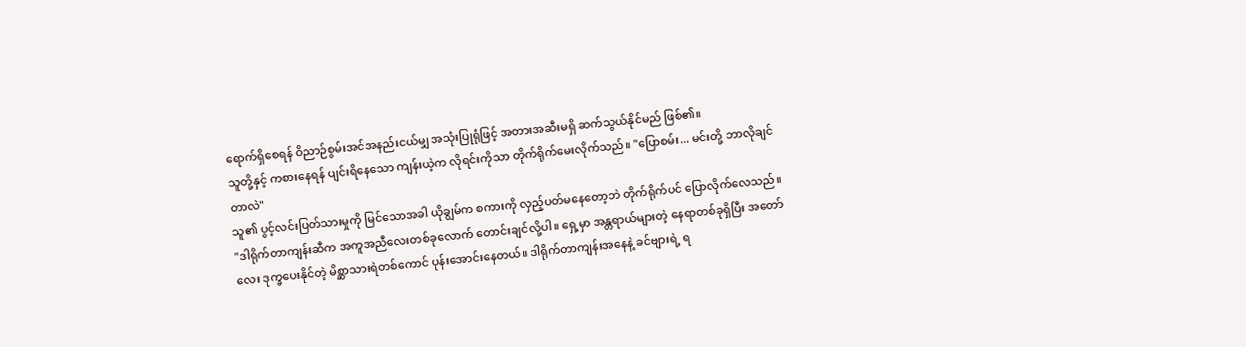ရောက်ရှိစေရန် ဝိညာဉ်စွမ်းအင်အနည်းငယ်မျှ အသုံးပြုရုံဖြင့် အတားအဆီးမရှိ ဆက်သွယ်နိုင်မည် ဖြစ်၏။
သူတို့နှင့် ကစားနေရန် ပျင်းရိနေသော ကျန်းယဲ့က လိုရင်းကိုသာ တိုက်ရိုက်မေးလိုက်သည်။ "ပြောစမ်း... မင်းတို့ ဘာလိုချင်တာလဲ"
သူ၏ ပွင့်လင်းပြတ်သားမှုကို မြင်သောအခါ ယိုချွမ်က စကားကို လှည့်ပတ်မနေတော့ဘဲ တိုက်ရိုက်ပင် ပြောလိုက်လေသည်။ "ဒါရိုက်တာကျန်းဆီက အကူအညီလေးတစ်ခုလောက် တောင်းချင်လို့ပါ။ ရှေ့မှာ အန္တရာယ်များတဲ့ နေရာတစ်ခုရှိပြီး အတော်လေး ဒုက္ခပေးနိုင်တဲ့ မိစ္ဆာသားရဲတစ်ကောင် ပုန်းအောင်းနေတယ်။ ဒါရိုက်တာကျန်းအနေနဲ့ ခင်ဗျားရဲ့ ရ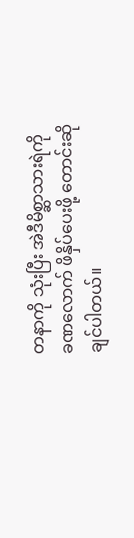တနာကို သုံးပြီး အဲဒီမိစ္ဆာသားရဲကို ခဏလောက် ဖိနှိပ်ပေးဖို့ တောင်းဆိုချင်ပါတယ်။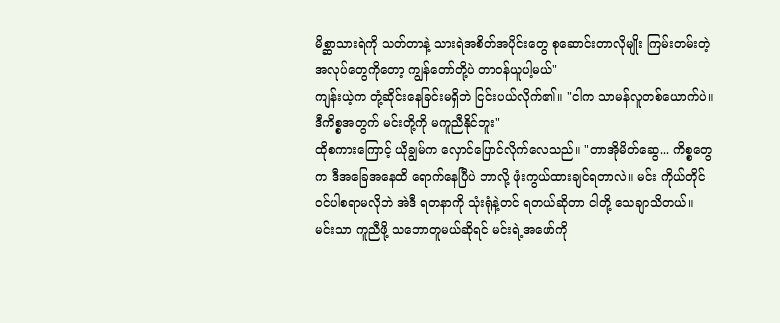မိစ္ဆာသားရဲကို သတ်တာနဲ့ သားရဲအစိတ်အပိုင်းတွေ စုဆောင်းတာလိုမျိုး ကြမ်းတမ်းတဲ့ အလုပ်တွေကိုတော့ ကျွန်တော်တို့ပဲ တာဝန်ယူပါ့မယ်"
ကျန်းယဲ့က တုံ့ဆိုင်းနေခြင်းမရှိဘဲ ငြင်းပယ်လိုက်၏။ "ငါက သာမန်လူတစ်ယောက်ပဲ။ ဒီကိစ္စအတွက် မင်းတို့ကို မကူညီနိုင်ဘူး"
ထိုစကားကြောင့် ယိုချွမ်က လှောင်ပြောင်လိုက်လေသည်။ "တာအိုမိတ်ဆွေ... ကိစ္စတွေက ဒီအခြေအနေထိ ရောက်နေပြီပဲ ဘာလို့ ဖုံးကွယ်ထားချင်ရတာလဲ။ မင်း ကိုယ်တိုင် ဝင်ပါစရာမလိုဘဲ အဲဒီ ရတနာကို သုံးရုံနဲ့တင် ရတယ်ဆိုတာ ငါတို့ သေချာသိတယ်။ မင်းသာ ကူညီဖို့ သဘောတူမယ်ဆိုရင် မင်းရဲ့အဖော်ကို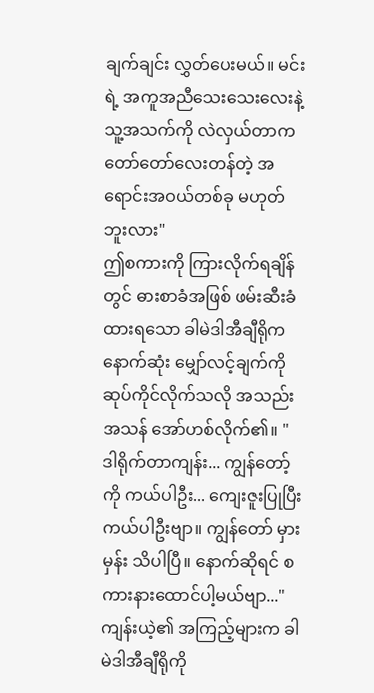ချက်ချင်း လွှတ်ပေးမယ်။ မင်းရဲ့ အကူအညီသေးသေးလေးနဲ့ သူ့အသက်ကို လဲလှယ်တာက တော်တော်လေးတန်တဲ့ အရောင်းအဝယ်တစ်ခု မဟုတ်ဘူးလား"
ဤစကားကို ကြားလိုက်ရချိန်တွင် ဓားစာခံအဖြစ် ဖမ်းဆီးခံထားရသော ခါမဲဒါအီချီရိုက နောက်ဆုံး မျှော်လင့်ချက်ကို ဆုပ်ကိုင်လိုက်သလို အသည်းအသန် အော်ဟစ်လိုက်၏။ "ဒါရိုက်တာကျန်း... ကျွန်တော့်ကို ကယ်ပါဦး... ကျေးဇူးပြုပြီး ကယ်ပါဦးဗျာ။ ကျွန်တော် မှားမှန်း သိပါပြီ။ နောက်ဆိုရင် စကားနားထောင်ပါ့မယ်ဗျာ..."
ကျန်းယဲ့၏ အကြည့်များက ခါမဲဒါအီချီရိုကို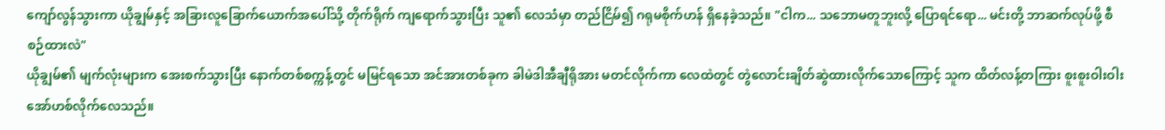ကျော်လွန်သွားကာ ယိုချွမ်နှင့် အခြားလူခြောက်ယောက်အပေါ်သို့ တိုက်ရိုက် ကျရောက်သွားပြီး သူ၏ လေသံမှာ တည်ငြိမ်၍ ဂရုမစိုက်ဟန် ရှိနေခဲ့သည်။ "ငါက... သဘောမတူဘူးလို့ ပြောရင်ရော... မင်းတို့ ဘာဆက်လုပ်ဖို့ စီစဉ်ထားလဲ"
ယိုချွမ်၏ မျက်လုံးများက အေးစက်သွားပြီး နောက်တစ်စက္ကန့်တွင် မမြင်ရသော အင်အားတစ်ခုက ခါမဲဒါအီချီရိုအား မတင်လိုက်ကာ လေထဲတွင် တွဲလောင်းချိတ်ဆွဲထားလိုက်သောကြောင့် သူက ထိတ်လန့်တကြား စူးစူးဝါးဝါး အော်ဟစ်လိုက်လေသည်။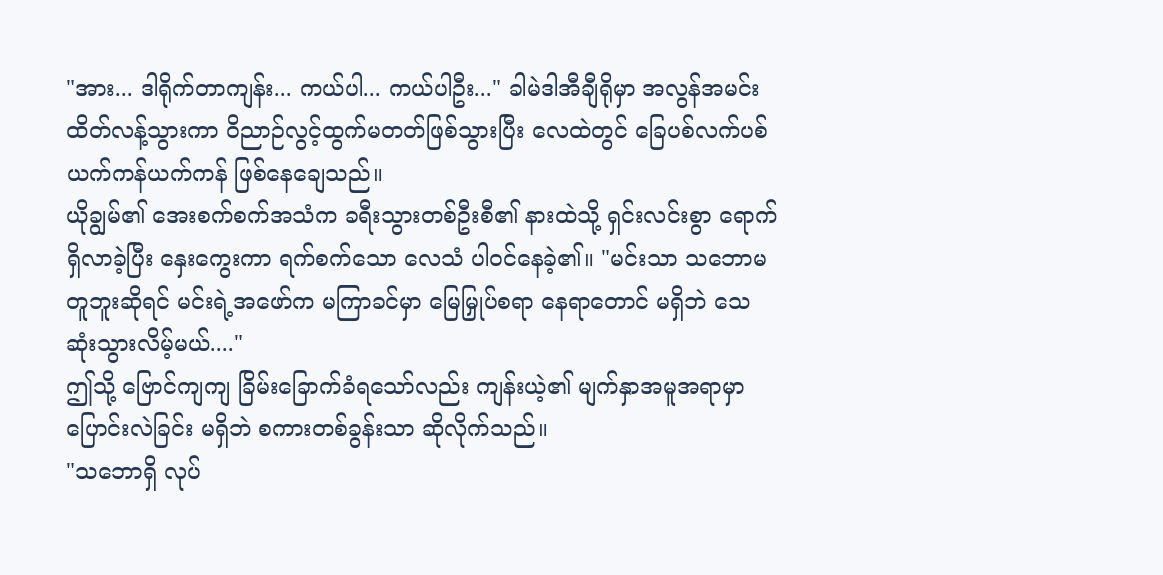"အား... ဒါရိုက်တာကျန်း... ကယ်ပါ... ကယ်ပါဦး..." ခါမဲဒါအီချီရိုမှာ အလွန်အမင်း ထိတ်လန့်သွားကာ ဝိညာဉ်လွင့်ထွက်မတတ်ဖြစ်သွားပြီး လေထဲတွင် ခြေပစ်လက်ပစ် ယက်ကန်ယက်ကန် ဖြစ်နေချေသည်။
ယိုချွမ်၏ အေးစက်စက်အသံက ခရီးသွားတစ်ဦးစီ၏ နားထဲသို့ ရှင်းလင်းစွာ ရောက်ရှိလာခဲ့ပြီး နှေးကွေးကာ ရက်စက်သော လေသံ ပါဝင်နေခဲ့၏။ "မင်းသာ သဘောမတူဘူးဆိုရင် မင်းရဲ့အဖော်က မကြာခင်မှာ မြေမြှုပ်စရာ နေရာတောင် မရှိဘဲ သေဆုံးသွားလိမ့်မယ်...."
ဤသို့ ဗြောင်ကျကျ ခြိမ်းခြောက်ခံရသော်လည်း ကျန်းယဲ့၏ မျက်နှာအမူအရာမှာ ပြောင်းလဲခြင်း မရှိဘဲ စကားတစ်ခွန်းသာ ဆိုလိုက်သည်။
"သဘောရှိ လုပ်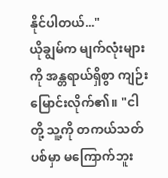နိုင်ပါတယ်..."
ယိုချွမ်က မျက်လုံးများကို အန္တရာယ်ရှိစွာ ကျဉ်းမြောင်းလိုက်၏။ "ငါတို့ သူ့ကို တကယ်သတ်ပစ်မှာ မကြောက်ဘူး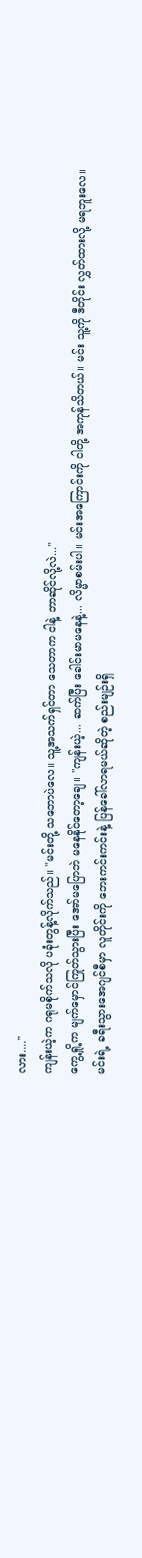လား...."
ကျန်းယဲ့က ဂရုမစိုက်သလို ပခုံးတွန့်လိုက်သည်။ "မင်းတို့ သဘောပဲလေ။ သူ့အသက်ရှင်တာ သေတာက ငါနဲ့ ဘာဆိုင်လို့လဲ..."
ကွေ့ရှို့က မျက်မှောင်ကြုတ်သွားပြီး အော်မပြောဘဲ မနေနိုင်တော့ချေ။ "ကျန်းယဲ့... ဆက်ပြီး ခေါင်းမာမနေနဲ့... လိမ္မာစမ်းပါ။ မင်းအကြောင်းကို ငါတို့ အကုန်သိတယ်။ မင်း သူ့ကို ဒီတိုင်း လွှတ်ထားလို့ မရဘူးလေ။ မင်းရဲ့ ခရီးသွားအေဂျင်စီမှာ လူတိုင်းကို ဘေးကင်းကင်းနဲ့ ပြန်ခေါ်လာရမယ်ဆိုတဲ့ စည်းမျဉ်းရှိ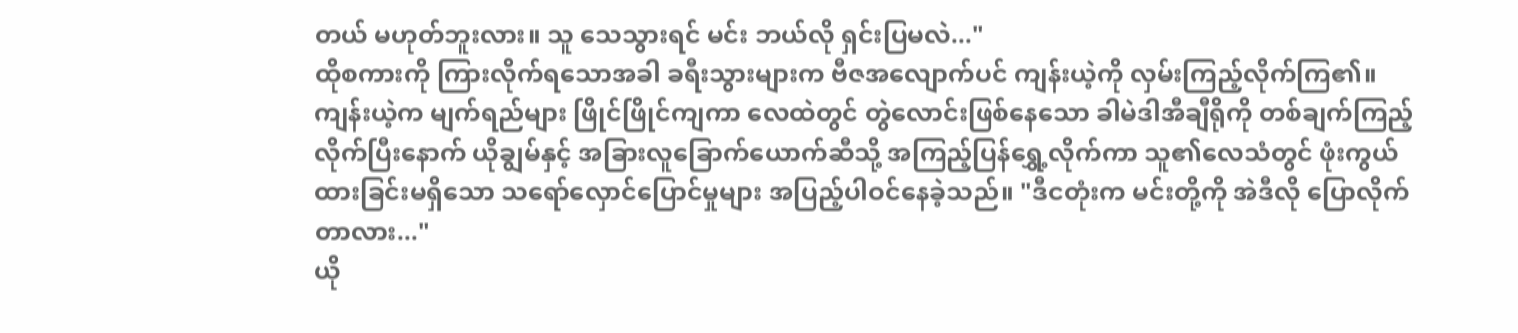တယ် မဟုတ်ဘူးလား။ သူ သေသွားရင် မင်း ဘယ်လို ရှင်းပြမလဲ..."
ထိုစကားကို ကြားလိုက်ရသောအခါ ခရီးသွားများက ဗီဇအလျောက်ပင် ကျန်းယဲ့ကို လှမ်းကြည့်လိုက်ကြ၏။
ကျန်းယဲ့က မျက်ရည်များ ဖြိုင်ဖြိုင်ကျကာ လေထဲတွင် တွဲလောင်းဖြစ်နေသော ခါမဲဒါအီချီရိုကို တစ်ချက်ကြည့်လိုက်ပြီးနောက် ယိုချွမ်နှင့် အခြားလူခြောက်ယောက်ဆီသို့ အကြည့်ပြန်ရွှေ့လိုက်ကာ သူ၏လေသံတွင် ဖုံးကွယ်ထားခြင်းမရှိသော သရော်လှောင်ပြောင်မှုများ အပြည့်ပါဝင်နေခဲ့သည်။ "ဒီငတုံးက မင်းတို့ကို အဲဒီလို ပြောလိုက်တာလား..."
ယို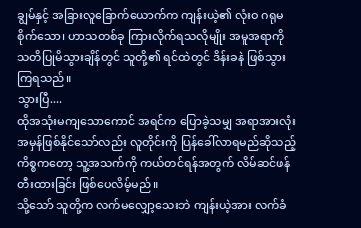ချွမ်နှင့် အခြားလူခြောက်ယောက်က ကျန်းယဲ့၏ လုံးဝ ဂရုမစိုက်သော၊ ဟာသတစ်ခု ကြားလိုက်ရသလိုမျိုး အမူအရာကို သတိပြုမိသွားချိန်တွင် သူတို့၏ ရင်ထဲတွင် ဒိန်းခနဲ ဖြစ်သွားကြရသည်။
သွားပြီ....
ထိုအသုံးမကျသောကောင် အရင်က ပြောခဲ့သမျှ အရာအားလုံး အမှန်ဖြစ်နိုင်သော်လည်း လူတိုင်းကို ပြန်ခေါ်လာရမည်ဆိုသည့် ကိစ္စကတော့ သူ့အသက်ကို ကယ်တင်ရန်အတွက် လိမ်ဆင်ဖန်တီးထားခြင်း ဖြစ်ပေလိမ့်မည်။
သို့သော် သူတို့က လက်မလျှော့သေးဘဲ ကျန်းယဲ့အား လက်ခံ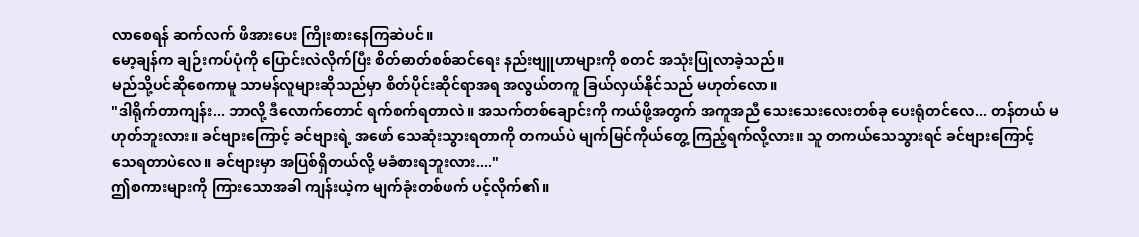လာစေရန် ဆက်လက် ဖိအားပေး ကြိုးစားနေကြဆဲပင်။
မော့ချန်က ချဉ်းကပ်ပုံကို ပြောင်းလဲလိုက်ပြီး စိတ်ဓာတ်စစ်ဆင်ရေး နည်းဗျူဟာများကို စတင် အသုံးပြုလာခဲ့သည်။
မည်သို့ပင်ဆိုစေကာမူ သာမန်လူများဆိုသည်မှာ စိတ်ပိုင်းဆိုင်ရာအရ အလွယ်တကူ ခြယ်လှယ်နိုင်သည် မဟုတ်လော။
"ဒါရိုက်တာကျန်း... ဘာလို့ ဒီလောက်တောင် ရက်စက်ရတာလဲ။ အသက်တစ်ချောင်းကို ကယ်ဖို့အတွက် အကူအညီ သေးသေးလေးတစ်ခု ပေးရုံတင်လေ... တန်တယ် မဟုတ်ဘူးလား။ ခင်ဗျားကြောင့် ခင်ဗျားရဲ့ အဖော် သေဆုံးသွားရတာကို တကယ်ပဲ မျက်မြင်ကိုယ်တွေ့ ကြည့်ရက်လို့လား။ သူ တကယ်သေသွားရင် ခင်ဗျားကြောင့် သေရတာပဲလေ။ ခင်ဗျားမှာ အပြစ်ရှိတယ်လို့ မခံစားရဘူးလား...."
ဤစကားများကို ကြားသောအခါ ကျန်းယဲ့က မျက်ခုံးတစ်ဖက် ပင့်လိုက်၏။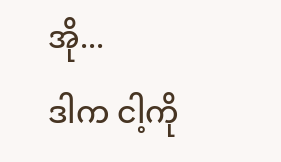အို...
ဒါက ငါ့ကို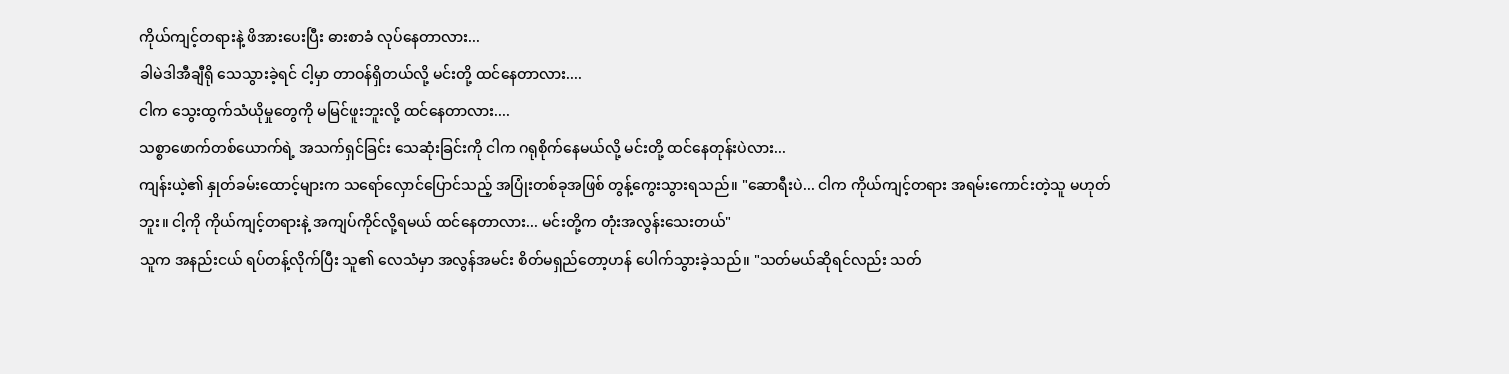ကိုယ်ကျင့်တရားနဲ့ ဖိအားပေးပြီး ဓားစာခံ လုပ်နေတာလား...
ခါမဲဒါအီချီရို သေသွားခဲ့ရင် ငါ့မှာ တာဝန်ရှိတယ်လို့ မင်းတို့ ထင်နေတာလား....
ငါက သွေးထွက်သံယိုမှုတွေကို မမြင်ဖူးဘူးလို့ ထင်နေတာလား....
သစ္စာဖောက်တစ်ယောက်ရဲ့ အသက်ရှင်ခြင်း သေဆုံးခြင်းကို ငါက ဂရုစိုက်နေမယ်လို့ မင်းတို့ ထင်နေတုန်းပဲလား...
ကျန်းယဲ့၏ နှုတ်ခမ်းထောင့်များက သရော်လှောင်ပြောင်သည့် အပြုံးတစ်ခုအဖြစ် တွန့်ကွေးသွားရသည်။ "ဆောရီးပဲ... ငါက ကိုယ်ကျင့်တရား အရမ်းကောင်းတဲ့သူ မဟုတ်ဘူး။ ငါ့ကို ကိုယ်ကျင့်တရားနဲ့ အကျပ်ကိုင်လို့ရမယ် ထင်နေတာလား... မင်းတို့က တုံးအလွန်းသေးတယ်"
သူက အနည်းငယ် ရပ်တန့်လိုက်ပြီး သူ၏ လေသံမှာ အလွန်အမင်း စိတ်မရှည်တော့ဟန် ပေါက်သွားခဲ့သည်။ "သတ်မယ်ဆိုရင်လည်း သတ်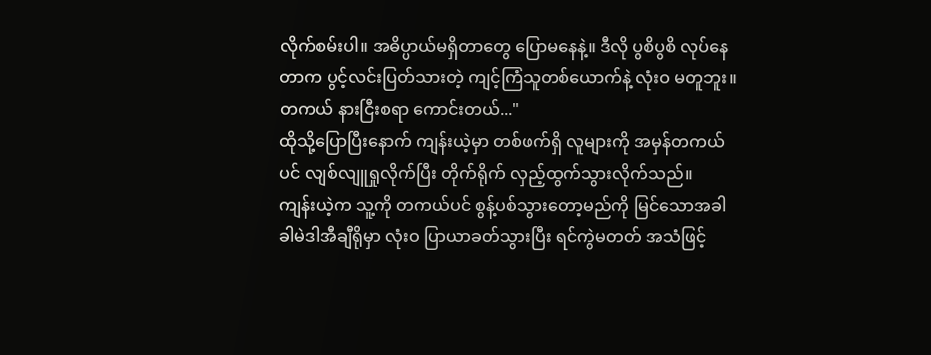လိုက်စမ်းပါ။ အဓိပ္ပာယ်မရှိတာတွေ ပြောမနေနဲ့။ ဒီလို ပွစိပွစိ လုပ်နေတာက ပွင့်လင်းပြတ်သားတဲ့ ကျင့်ကြံသူတစ်ယောက်နဲ့ လုံးဝ မတူဘူး။ တကယ် နားငြီးစရာ ကောင်းတယ်..."
ထိုသို့ပြောပြီးနောက် ကျန်းယဲ့မှာ တစ်ဖက်ရှိ လူများကို အမှန်တကယ်ပင် လျစ်လျူရှုလိုက်ပြီး တိုက်ရိုက် လှည့်ထွက်သွားလိုက်သည်။
ကျန်းယဲ့က သူ့ကို တကယ်ပင် စွန့်ပစ်သွားတော့မည်ကို မြင်သောအခါ ခါမဲဒါအီချီရိုမှာ လုံးဝ ပြာယာခတ်သွားပြီး ရင်ကွဲမတတ် အသံဖြင့်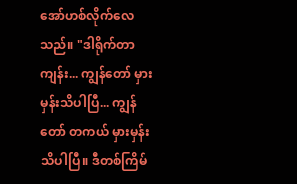အော်ဟစ်လိုက်လေသည်။ "ဒါရိုက်တာကျန်း... ကျွန်တော် မှားမှန်းသိပါပြီ... ကျွန်တော် တကယ် မှားမှန်း သိပါပြီ။ ဒီတစ်ကြိမ်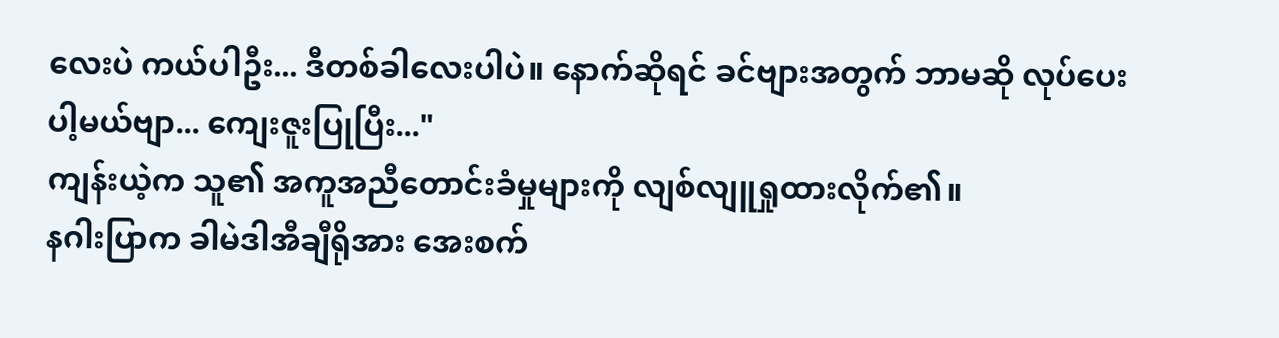လေးပဲ ကယ်ပါဦး... ဒီတစ်ခါလေးပါပဲ။ နောက်ဆိုရင် ခင်ဗျားအတွက် ဘာမဆို လုပ်ပေးပါ့မယ်ဗျာ... ကျေးဇူးပြုပြီး..."
ကျန်းယဲ့က သူ၏ အကူအညီတောင်းခံမှုများကို လျစ်လျူရှုထားလိုက်၏။
နဂါးပြာက ခါမဲဒါအီချီရိုအား အေးစက်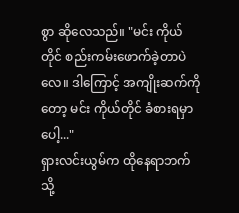စွာ ဆိုလေသည်။ "မင်း ကိုယ်တိုင် စည်းကမ်းဖောက်ခဲ့တာပဲလေ။ ဒါကြောင့် အကျိုးဆက်ကိုတော့ မင်း ကိုယ်တိုင် ခံစားရမှာပေါ့..."
ရှားလင်းယွမ်က ထိုနေရာဘက်သို့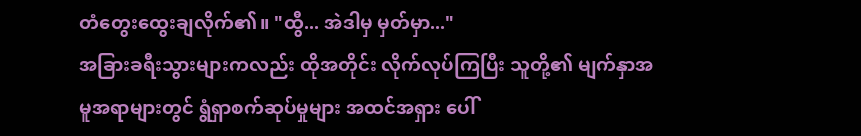တံတွေးထွေးချလိုက်၏။ "ထွီ... အဲဒါမှ မှတ်မှာ..."
အခြားခရီးသွားများကလည်း ထိုအတိုင်း လိုက်လုပ်ကြပြီး သူတို့၏ မျက်နှာအမူအရာများတွင် ရွံရှာစက်ဆုပ်မှုများ အထင်အရှား ပေါ်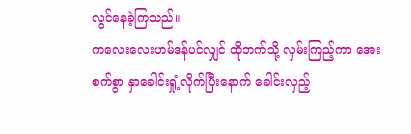လွင်နေခဲ့ကြသည်။
ကလေးလေးဟမ်ဒန်ပင်လျှင် ထိုဘက်သို့ လှမ်းကြည့်ကာ အေးစက်စွာ နှာခေါင်းရှုံ့လိုက်ပြီးနောက် ခေါင်းလှည့်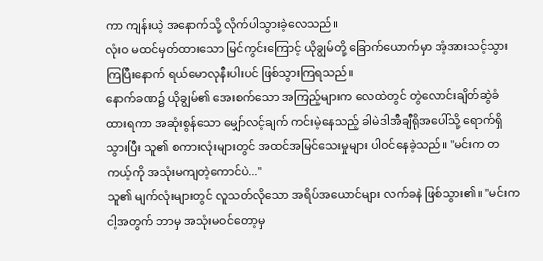ကာ ကျန်းယဲ့ အနောက်သို့ လိုက်ပါသွားခဲ့လေသည်။
လုံးဝ မထင်မှတ်ထားသော မြင်ကွင်းကြောင့် ယိုချွမ်တို့ ခြောက်ယောက်မှာ အံ့အားသင့်သွားကြပြီးနောက် ရယ်မောလုနီးပါးပင် ဖြစ်သွားကြရသည်။
နောက်ခဏ၌ ယိုချွမ်၏ အေးစက်သော အကြည့်များက လေထဲတွင် တွဲလောင်းချိတ်ဆွဲခံထားရကာ အဆုံးစွန်သော မျှော်လင့်ချက် ကင်းမဲ့နေသည့် ခါမဲဒါအီချီရိုအပေါ်သို့ ရောက်ရှိသွားပြီး သူ၏ စကားလုံးများတွင် အထင်အမြင်သေးမှုများ ပါဝင်နေခဲ့သည်။ "မင်းက တကယ့်ကို အသုံးမကျတဲ့ကောင်ပဲ..."
သူ၏ မျက်လုံးများတွင် လူသတ်လိုသော အရိပ်အယောင်များ လက်ခနဲ ဖြစ်သွား၏။ "မင်းက ငါ့အတွက် ဘာမှ အသုံးမဝင်တော့မှ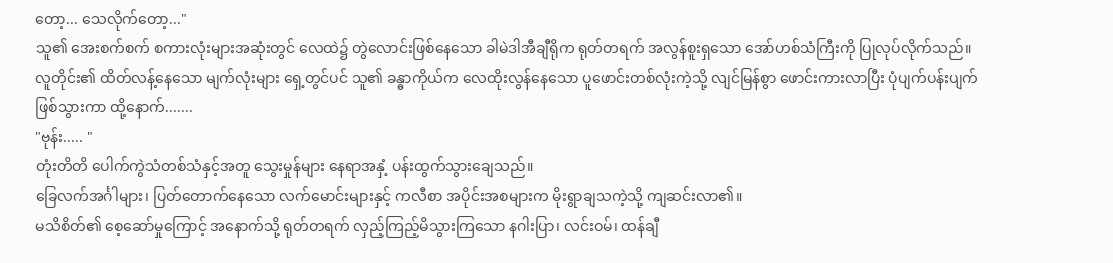တော့... သေလိုက်တော့..."
သူ၏ အေးစက်စက် စကားလုံးများအဆုံးတွင် လေထဲ၌ တွဲလောင်းဖြစ်နေသော ခါမဲဒါအီချီရိုက ရုတ်တရက် အလွန်စူးရှသော အော်ဟစ်သံကြီးကို ပြုလုပ်လိုက်သည်။
လူတိုင်း၏ ထိတ်လန့်နေသော မျက်လုံးများ ရှေ့တွင်ပင် သူ၏ ခန္ဓာကိုယ်က လေထိုးလွန်နေသော ပူဖောင်းတစ်လုံးကဲ့သို့ လျင်မြန်စွာ ဖောင်းကားလာပြီး ပုံပျက်ပန်းပျက် ဖြစ်သွားကာ ထို့နောက်.......
"ဗုန်း..... "
တုံးတိတိ ပေါက်ကွဲသံတစ်သံနှင့်အတူ သွေးမှုန်များ နေရာအနှံ့ ပန်းထွက်သွားချေသည်။
ခြေလက်အင်္ဂါများ၊ ပြတ်တောက်နေသော လက်မောင်းများနှင့် ကလီစာ အပိုင်းအစများက မိုးရွာချသကဲ့သို့ ကျဆင်းလာ၏။
မသိစိတ်၏ စေ့ဆော်မှုကြောင့် အနောက်သို့ ရုတ်တရက် လှည့်ကြည့်မိသွားကြသော နဂါးပြာ၊ လင်းဝမ်၊ ထန်ချီ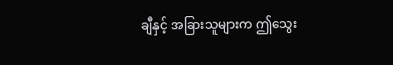ချီနှင့် အခြားသူများက ဤသွေး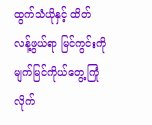ထွက်သံယိုနှင့် ထိတ်လန့်ဖွယ်ရာ မြင်ကွင်းကို မျက်မြင်ကိုယ်တွေ့ ကြုံလိုက်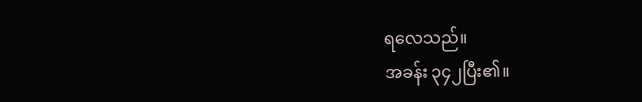ရလေသည်။
အခန်း ၃၄၂ပြီး၏။